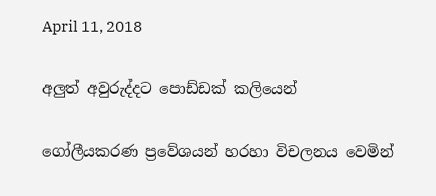April 11, 2018

අලුත් අවුරුද්දට පොඩ්ඩක් කලියෙන්

ගෝලීයකරණ ප්‍රවේශයන් හරහා විචලනය වෙමින්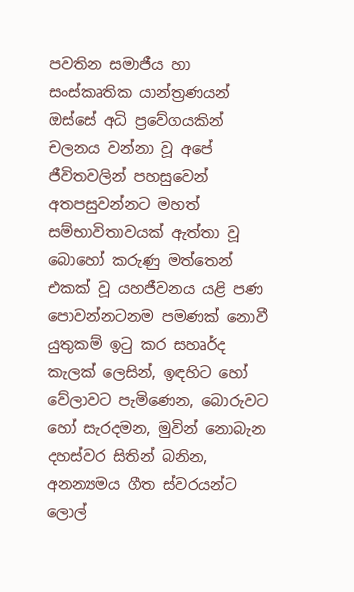පවතින සමාජීය හා සංස්කෘතික යාන්ත්‍රණයන් ඔස්සේ අධි ප්‍රවේගයකින් චලනය වන්නා වූ අපේ ජීවිතවලින් පහසුවෙන් අතපසුවන්නට මහත් සම්භාවිතාවයක් ඇත්තා වූ බොහෝ කරුණු මත්තෙන් එකක් වූ යහජීවනය යළි පණ පොවන්නටනම පමණක් නොවී යුතුකම් ඉටු කර සහෘර්ද කැලක් ලෙසින්, ඉඳහිට හෝ වේලාවට පැමිණෙන, බොරුවට හෝ සැරදමන, මුවින් නොබැන දහස්වර සිතින් බනින, අනන්‍යමය ගීත ස්වරයන්ට ලොල්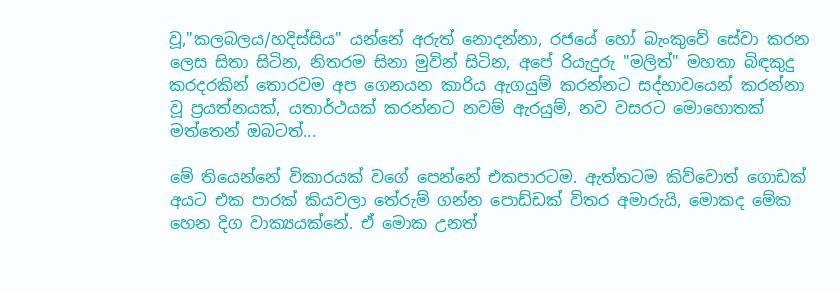වූ,"කලබලය/හදිස්සිය" යන්නේ අරුත් නොදන්නා, රජයේ හෝ බැංකුවේ සේවා කරන ලෙස සිතා සිටින, නිතරම සිනා මුවින් සිටින, අපේ රියැදුරු "මලිත්" මහතා බිඳකුදු කරදරකින් තොරවම අප ගෙනයන කාරිය ඇගයුම් කරන්නට සද්භාවයෙන් කරන්නා වූ ප්‍රයත්නයක්, යතාර්ථයක් කරන්නට නවම් ඇරයුම්, නව වසරට මොහොතක් මත්තෙන් ඔබටත්...

මේ තියෙන්නේ විකාරයක් වගේ පෙන්නේ එකපාරටම. ඇත්තටම කිව්වොත් ගොඩක් අයට එක පාරක් කියවලා තේරුම් ගන්න පොඩ්ඩක් විතර අමාරුයි, මොකද මේක හෙන දිග වාක්‍යයක්නේ. ඒ මොක උනත්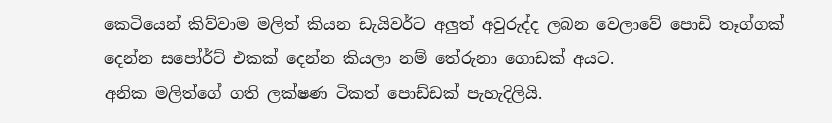කෙටියෙන් කිව්වාම මලිත් කියන ඩැයිවර්ට අලුත් අවුරුද්ද ලබන වෙලාවේ පොඩි තෑග්ගක් දෙන්න සපෝර්ට් එකක් දෙන්න කියලා නම් තේරුනා ගොඩක් අයට.
අනික මලිත්ගේ ගති ලක්ෂණ ටිකත් පොඩ්ඩක් පැහැදිලියි.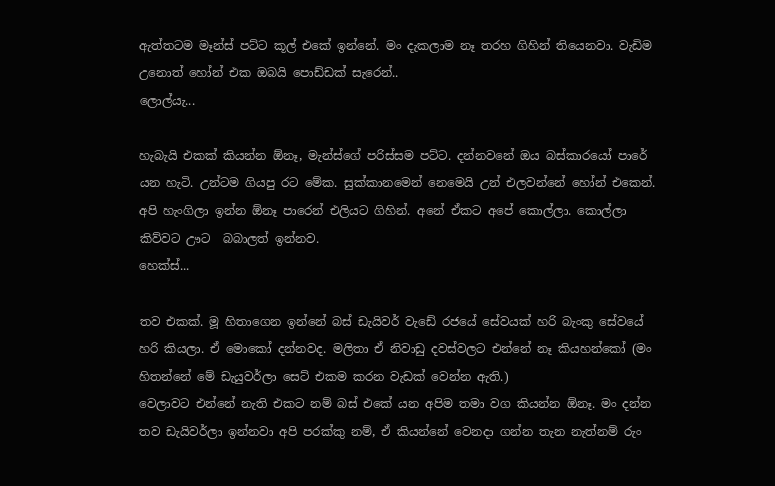ඇත්තටම මෑන්ස් පට්ට කූල් එකේ ඉන්නේ. මං දැකලාම නෑ තරහ ගිහින් තියෙනවා. වැඩිම උනොත් හෝන් එක ඔබයි පොඩ්ඩක් සැරෙන්..
ලොල්යැ...

හැබැයි එකක් කියන්න ඕනෑ, මැන්ස්ගේ පරිස්සම පට්ට. දන්නවනේ ඔය බස්කාරයෝ පාරේ යන හැටි. උන්ටම ගියපු රට මේක. සුක්කානමෙන් නෙමෙයි උන් එලවන්නේ හෝන් එකෙන්. අපි හැංගිලා ඉන්න ඕනෑ පාරෙන් එලියට ගිහින්. අනේ ඒකට අපේ කොල්ලා. කොල්ලා කිව්වට ඌට  බබාලත් ඉන්නව.
හෙක්ස්...

තව එකක්. මූ හිතාගෙන ඉන්නේ බස් ඩැයිවර් වැඩේ රජයේ සේවයක් හරි බැංකු සේවයේ හරි කියලා. ඒ මොකෝ දන්නවද. මලිතා ඒ නිවාඩු දවස්වලට එන්නේ නෑ කියහන්කෝ (මං හිතන්නේ මේ ඩැයුවර්ලා සෙට් එකම කරන වැඩක් වෙන්න ඇති.)
වෙලාවට එන්නේ නැති එකට නම් බස් එකේ යන අපිම තමා වග කියන්න ඕනෑ. මං දන්න තව ඩැයිවර්ලා ඉන්නවා අපි පරක්කු නම්, ඒ කියන්නේ වෙනදා ගන්න තැන නැත්නම් රුං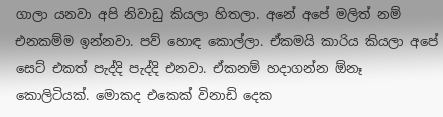ගාලා යනවා අපි නිවාඩු කියලා හිතලා. අනේ අපේ මලිත් නම් එනකම්ම ඉන්නවා. පව් හොඳ කොල්ලා. ඒකමයි කාරිය කියලා අපේ සෙට් එකත් පැද්දි පැද්දි එනවා. ඒකනම් හදාගන්න ඕනෑ කොලිටියක්. මොකද එකෙක් විනාඩි දෙක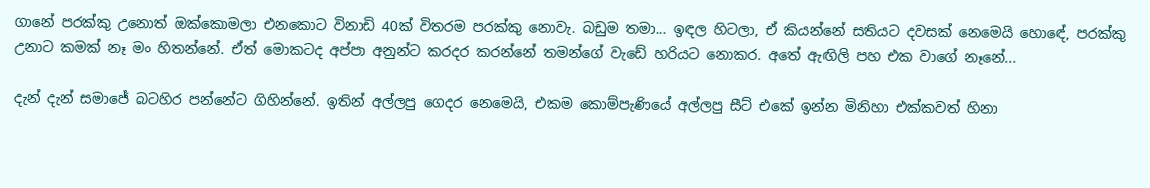ගානේ පරක්කු උනොත් ඔක්කොමලා එනකොට විනාඩි 40ක් විතරම පරක්කු නොවැ. බඩුම තමා... ඉඳල හිටලා, ඒ කියන්නේ සතියට දවසක් නෙමෙයි හොඳේ, පරක්කු උනාට කමක් නෑ මං හිතන්නේ. ඒත් මොකටද අප්පා අනුන්ට කරදර කරන්නේ තමන්ගේ වැඩේ හරියට නොකර. අතේ ඇඟිලි පහ එක වාගේ නෑනේ...

දැන් දැන් සමාජේ බටහිර පන්නේට ගිහින්නේ. ඉතින් අල්ලපු ගෙදර නෙමෙයි, එකම කොම්පැණියේ අල්ලපු සීට් එකේ ඉන්න මිනිහා එක්කවත් හිනා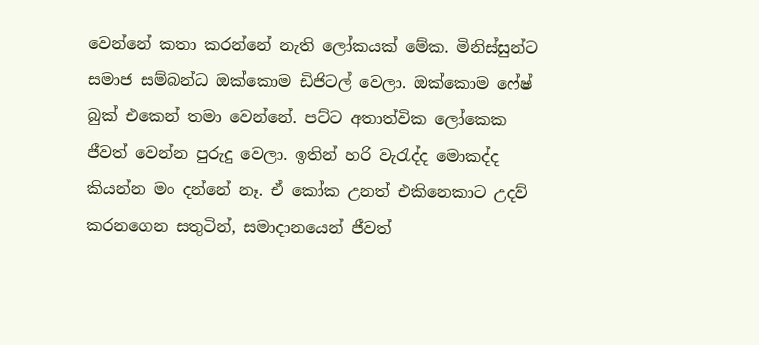වෙන්නේ කතා කරන්නේ නැති ලෝකයක් මේක. මිනිස්සුන්ට සමාජ සම්බන්ධ ඔක්කොම ඩිජිටල් වෙලා. ඔක්කොම ෆේෂ් බුක් එකෙන් තමා වෙන්නේ. පට්ට අතාත්වික ලෝකෙක ජීවත් වෙන්න පුරුදු වෙලා. ඉතින් හරි වැරැද්ද මොකද්ද කියන්න මං දන්නේ නෑ. ඒ කෝක උනත් එකිනෙකාට උදව් කරනගෙන සතුටින්, සමාදානයෙන් ජීවත්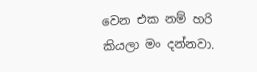වෙන එක නම් හරි කියලා මං දන්නවා.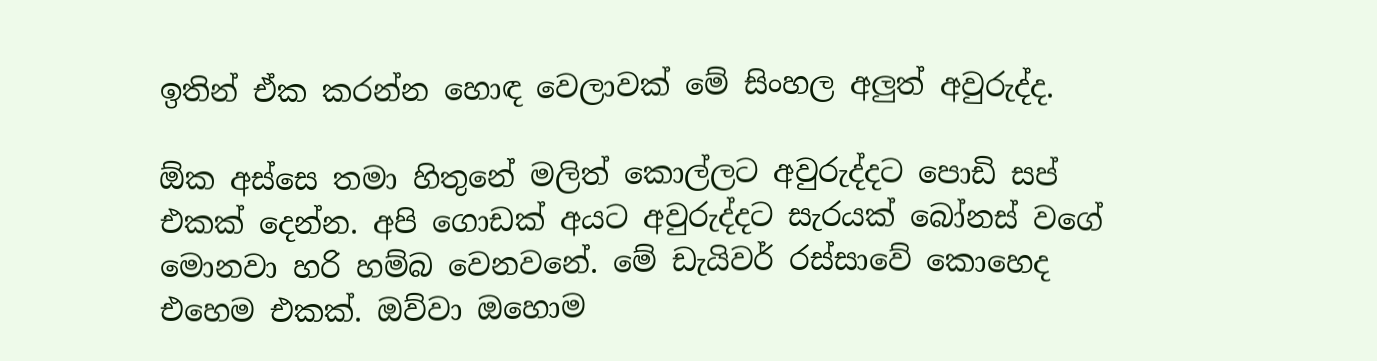ඉතින් ඒක කරන්න හොඳ වෙලාවක් මේ සිංහල අලුත් අවුරුද්ද.

ඕක අස්සෙ තමා හිතුනේ මලිත් කොල්ලට අවුරුද්දට පොඩි සප් එකක් දෙන්න. අපි ගොඩක් අයට අවුරුද්දට සැරයක් බෝනස් වගේ මොනවා හරි හම්බ වෙනවනේ. මේ ඩැයිවර් රස්සාවේ කොහෙද එහෙම එකක්. ඔව්වා ඔහොම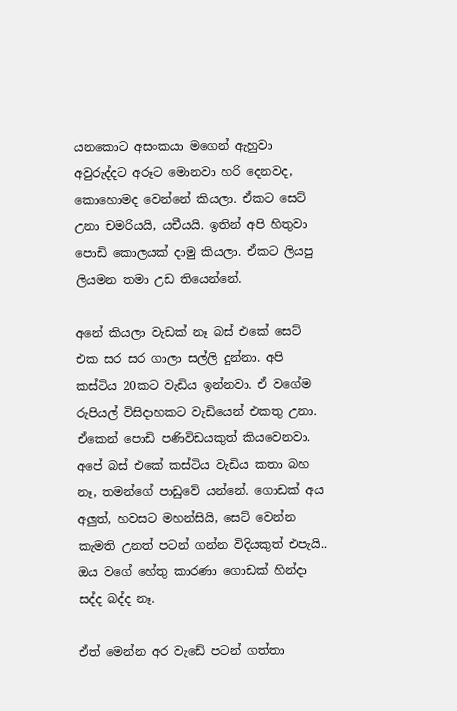යනකොට අසංකයා මගෙන් ඇහුවා අවුරුද්දට අරූට මොනවා හරි දෙනවද, කොහොමද වෙන්නේ කියලා. ඒකට සෙට් උනා චමරියයි, යචීයයි. ඉතින් අපි හිතුවා පොඩි කොලයක් දාමු කියලා. ඒකට ලියපු ලියමන තමා උඩ තියෙන්නේ.

අනේ කියලා වැඩක් නෑ බස් එකේ සෙට් එක සර සර ගාලා සල්ලි දුන්නා. අපි කස්ටිය 20කට වැඩිය ඉන්නවා. ඒ වගේම රුපියල් විසිදාහකට වැඩියෙන් එකතු උනා. ඒකෙන් පොඩි පණිවිඩයකුත් කියවෙනවා. අපේ බස් එකේ කස්ටිය වැඩිය කතා බහ නෑ, තමන්ගේ පාඩුවේ යන්නේ. ගොඩක් අය අලුත්, හවසට මහන්සියි, සෙට් වෙන්න කැමති උනත් පටන් ගන්න විදියකුත් එපැයි.. ඔය වගේ හේතු කාරණා ගොඩක් හින්දා සද්ද බද්ද නෑ.

ඒත් මෙන්න අර වැඩේ පටන් ගත්තා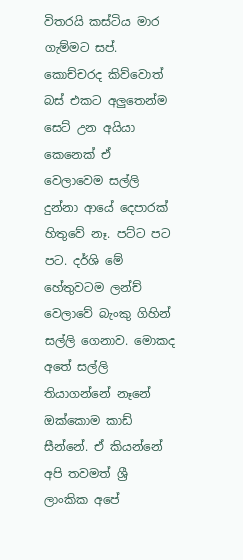විතරයි කස්ටිය මාර ගැම්මට සප්. කොච්චරද කිව්වොත් බස් එකට අලුතෙන්ම සෙට් උන අයියා කෙනෙක් ඒ වෙලාවෙම සල්ලි දුන්නා ආයේ දෙපාරක් හිතුවේ නෑ. පට්ට පට පට. දර්ශි මේ හේතුවටම ලන්ච් වෙලාවේ බැංකු ගිහින් සල්ලි ගෙනාව. මොකද අතේ සල්ලි තියාගන්නේ නෑනේ ඔක්කොම කාඩ් සීන්නේ. ඒ කියන්නේ අපි තවමත් ශ්‍රී ලාංකික අපේ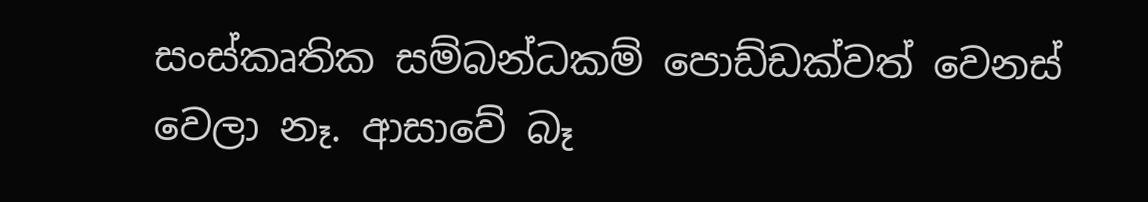සංස්කෘතික සම්බන්ධකම් පොඩ්ඩක්වත් වෙනස් වෙලා නෑ. ආසාවේ බෑ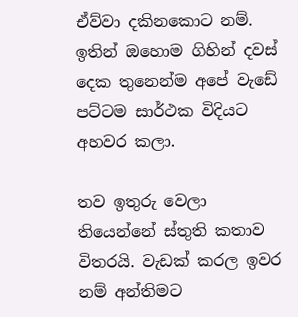ඒව්වා දකිනකොට නම්. ඉතින් ඔහොම ගිහින් දවස් දෙක තුනෙන්ම අපේ වැඩේ පට්ටම සාර්ථක විදියට අහවර කලා.

තව ඉතුරු වෙලා තියෙන්නේ ස්තුති කතාව විතරයි. වැඩක් කරල ඉවර නම් අන්තිමට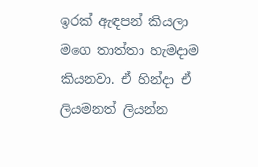ඉරක් ඇඳපන් කියලා මගෙ තාත්තා හැමදාම කියනවා. ඒ හින්දා ඒ ලියමනත් ලියන්න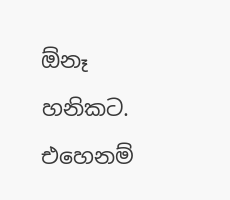ඕනෑ හනිකට.
එහෙනම්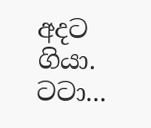අදට ගියා.
ටටා...